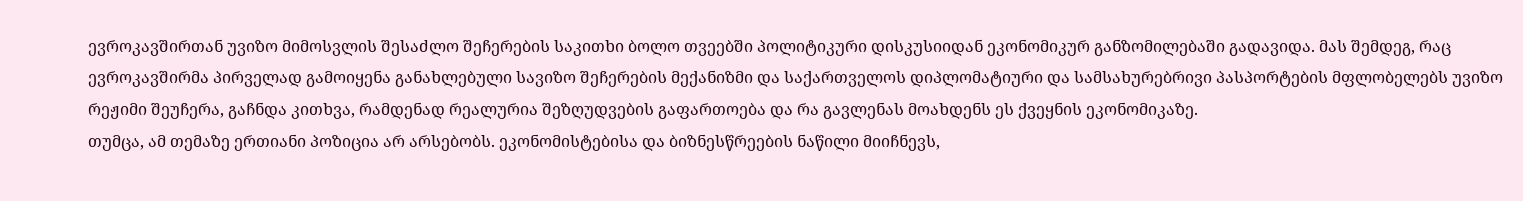ევროკავშირთან უვიზო მიმოსვლის შესაძლო შეჩერების საკითხი ბოლო თვეებში პოლიტიკური დისკუსიიდან ეკონომიკურ განზომილებაში გადავიდა. მას შემდეგ, რაც ევროკავშირმა პირველად გამოიყენა განახლებული სავიზო შეჩერების მექანიზმი და საქართველოს დიპლომატიური და სამსახურებრივი პასპორტების მფლობელებს უვიზო რეჟიმი შეუჩერა, გაჩნდა კითხვა, რამდენად რეალურია შეზღუდვების გაფართოება და რა გავლენას მოახდენს ეს ქვეყნის ეკონომიკაზე.
თუმცა, ამ თემაზე ერთიანი პოზიცია არ არსებობს. ეკონომისტებისა და ბიზნესწრეების ნაწილი მიიჩნევს,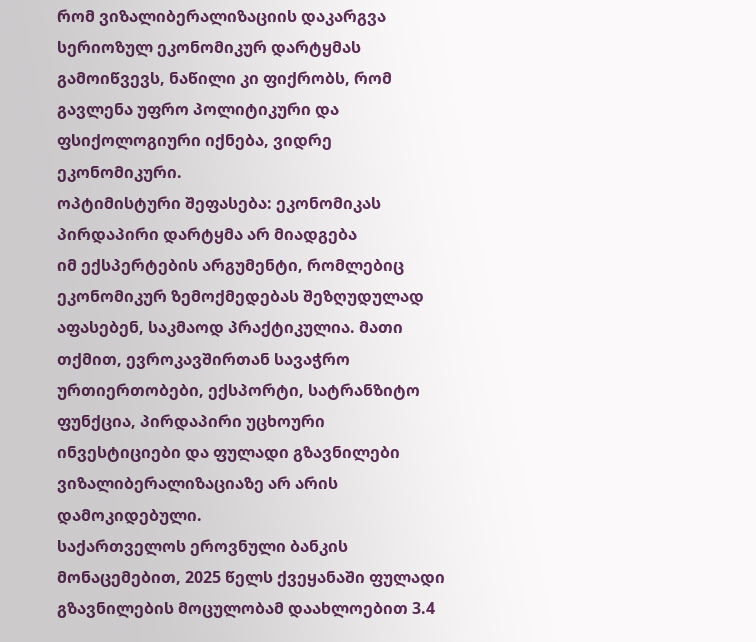რომ ვიზალიბერალიზაციის დაკარგვა სერიოზულ ეკონომიკურ დარტყმას გამოიწვევს, ნაწილი კი ფიქრობს, რომ გავლენა უფრო პოლიტიკური და ფსიქოლოგიური იქნება, ვიდრე ეკონომიკური.
ოპტიმისტური შეფასება: ეკონომიკას პირდაპირი დარტყმა არ მიადგება
იმ ექსპერტების არგუმენტი, რომლებიც ეკონომიკურ ზემოქმედებას შეზღუდულად აფასებენ, საკმაოდ პრაქტიკულია. მათი თქმით, ევროკავშირთან სავაჭრო ურთიერთობები, ექსპორტი, სატრანზიტო ფუნქცია, პირდაპირი უცხოური ინვესტიციები და ფულადი გზავნილები ვიზალიბერალიზაციაზე არ არის დამოკიდებული.
საქართველოს ეროვნული ბანკის მონაცემებით, 2025 წელს ქვეყანაში ფულადი გზავნილების მოცულობამ დაახლოებით 3.4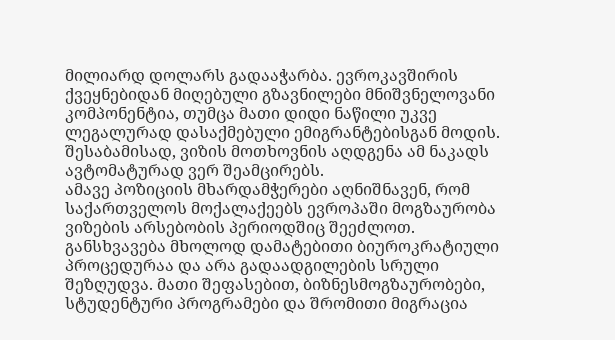მილიარდ დოლარს გადააჭარბა. ევროკავშირის ქვეყნებიდან მიღებული გზავნილები მნიშვნელოვანი კომპონენტია, თუმცა მათი დიდი ნაწილი უკვე ლეგალურად დასაქმებული ემიგრანტებისგან მოდის. შესაბამისად, ვიზის მოთხოვნის აღდგენა ამ ნაკადს ავტომატურად ვერ შეამცირებს.
ამავე პოზიციის მხარდამჭერები აღნიშნავენ, რომ საქართველოს მოქალაქეებს ევროპაში მოგზაურობა ვიზების არსებობის პერიოდშიც შეეძლოთ. განსხვავება მხოლოდ დამატებითი ბიუროკრატიული პროცედურაა და არა გადაადგილების სრული შეზღუდვა. მათი შეფასებით, ბიზნესმოგზაურობები, სტუდენტური პროგრამები და შრომითი მიგრაცია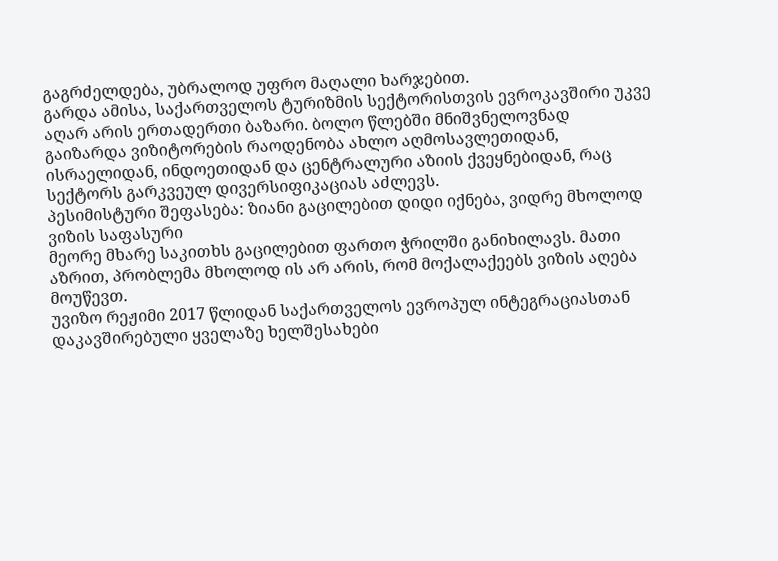გაგრძელდება, უბრალოდ უფრო მაღალი ხარჯებით.
გარდა ამისა, საქართველოს ტურიზმის სექტორისთვის ევროკავშირი უკვე აღარ არის ერთადერთი ბაზარი. ბოლო წლებში მნიშვნელოვნად გაიზარდა ვიზიტორების რაოდენობა ახლო აღმოსავლეთიდან, ისრაელიდან, ინდოეთიდან და ცენტრალური აზიის ქვეყნებიდან, რაც სექტორს გარკვეულ დივერსიფიკაციას აძლევს.
პესიმისტური შეფასება: ზიანი გაცილებით დიდი იქნება, ვიდრე მხოლოდ ვიზის საფასური
მეორე მხარე საკითხს გაცილებით ფართო ჭრილში განიხილავს. მათი აზრით, პრობლემა მხოლოდ ის არ არის, რომ მოქალაქეებს ვიზის აღება მოუწევთ.
უვიზო რეჟიმი 2017 წლიდან საქართველოს ევროპულ ინტეგრაციასთან დაკავშირებული ყველაზე ხელშესახები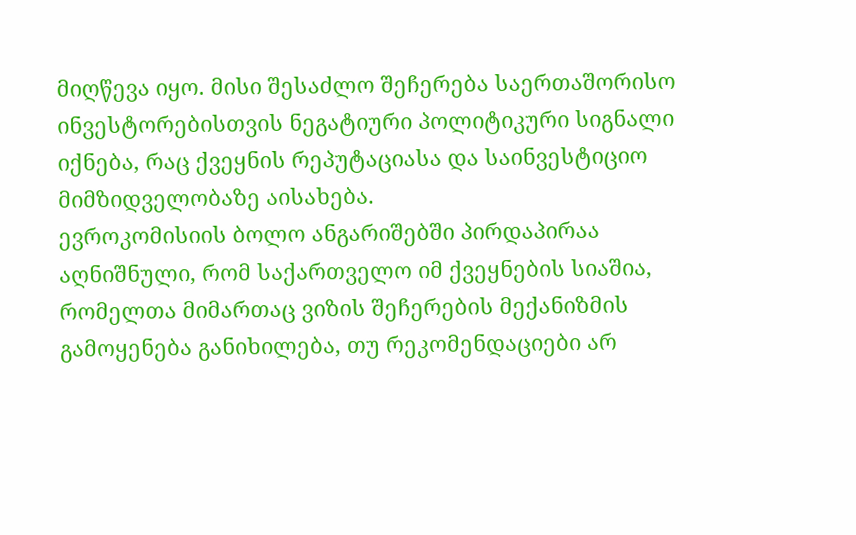მიღწევა იყო. მისი შესაძლო შეჩერება საერთაშორისო ინვესტორებისთვის ნეგატიური პოლიტიკური სიგნალი იქნება, რაც ქვეყნის რეპუტაციასა და საინვესტიციო მიმზიდველობაზე აისახება.
ევროკომისიის ბოლო ანგარიშებში პირდაპირაა აღნიშნული, რომ საქართველო იმ ქვეყნების სიაშია, რომელთა მიმართაც ვიზის შეჩერების მექანიზმის გამოყენება განიხილება, თუ რეკომენდაციები არ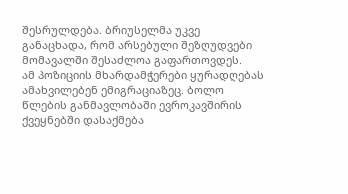შესრულდება. ბრიუსელმა უკვე განაცხადა, რომ არსებული შეზღუდვები მომავალში შესაძლოა გაფართოვდეს.
ამ პოზიციის მხარდამჭერები ყურადღებას ამახვილებენ ემიგრაციაზეც. ბოლო წლების განმავლობაში ევროკავშირის ქვეყნებში დასაქმება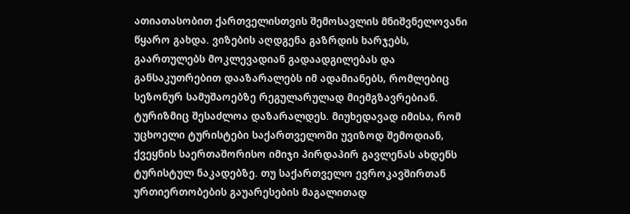ათიათასობით ქართველისთვის შემოსავლის მნიშვნელოვანი წყარო გახდა. ვიზების აღდგენა გაზრდის ხარჯებს, გაართულებს მოკლევადიან გადაადგილებას და განსაკუთრებით დააზარალებს იმ ადამიანებს, რომლებიც სეზონურ სამუშაოებზე რეგულარულად მიემგზავრებიან.
ტურიზმიც შესაძლოა დაზარალდეს. მიუხედავად იმისა, რომ უცხოელი ტურისტები საქართველოში უვიზოდ შემოდიან, ქვეყნის საერთაშორისო იმიჯი პირდაპირ გავლენას ახდენს ტურისტულ ნაკადებზე. თუ საქართველო ევროკავშირთან ურთიერთობების გაუარესების მაგალითად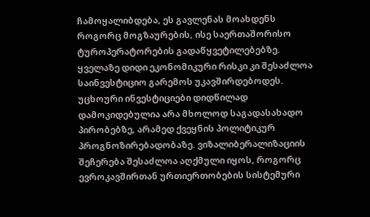ჩამოყალიბდება, ეს გავლენას მოახდენს როგორც მოგზაურების, ისე საერთაშორისო ტუროპერატორების გადაწყვეტილებებზე.
ყველაზე დიდი ეკონომიკური რისკი კი შესაძლოა საინვესტიციო გარემოს უკავშირდებოდეს. უცხოური ინვესტიციები დიდწილად დამოკიდებულია არა მხოლოდ საგადასახადო პირობებზე, არამედ ქვეყნის პოლიტიკურ პროგნოზირებადობაზე. ვიზალიბერალიზაციის შეჩერება შესაძლოა აღქმული იყოს, როგორც ევროკავშირთან ურთიერთობების სისტემური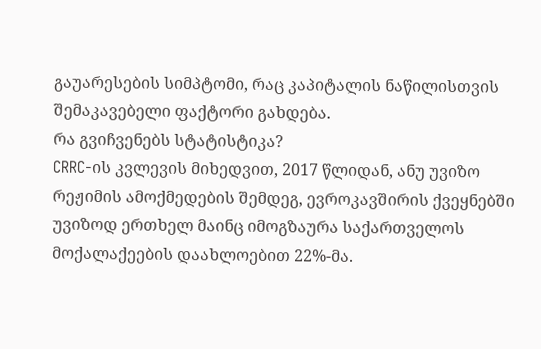გაუარესების სიმპტომი, რაც კაპიტალის ნაწილისთვის შემაკავებელი ფაქტორი გახდება.
რა გვიჩვენებს სტატისტიკა?
CRRC-ის კვლევის მიხედვით, 2017 წლიდან, ანუ უვიზო რეჟიმის ამოქმედების შემდეგ, ევროკავშირის ქვეყნებში უვიზოდ ერთხელ მაინც იმოგზაურა საქართველოს მოქალაქეების დაახლოებით 22%-მა.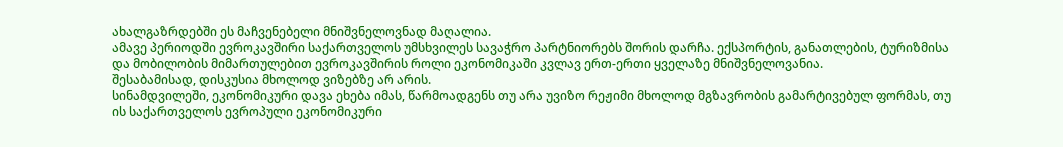ახალგაზრდებში ეს მაჩვენებელი მნიშვნელოვნად მაღალია.
ამავე პერიოდში ევროკავშირი საქართველოს უმსხვილეს სავაჭრო პარტნიორებს შორის დარჩა. ექსპორტის, განათლების, ტურიზმისა და მობილობის მიმართულებით ევროკავშირის როლი ეკონომიკაში კვლავ ერთ-ერთი ყველაზე მნიშვნელოვანია.
შესაბამისად, დისკუსია მხოლოდ ვიზებზე არ არის.
სინამდვილეში, ეკონომიკური დავა ეხება იმას, წარმოადგენს თუ არა უვიზო რეჟიმი მხოლოდ მგზავრობის გამარტივებულ ფორმას, თუ ის საქართველოს ევროპული ეკონომიკური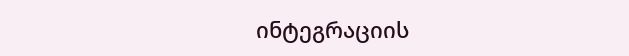ინტეგრაციის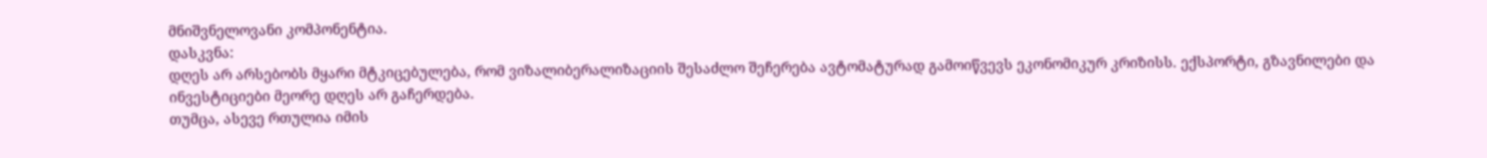მნიშვნელოვანი კომპონენტია.
დასკვნა:
დღეს არ არსებობს მყარი მტკიცებულება, რომ ვიზალიბერალიზაციის შესაძლო შეჩერება ავტომატურად გამოიწვევს ეკონომიკურ კრიზისს. ექსპორტი, გზავნილები და ინვესტიციები მეორე დღეს არ გაჩერდება.
თუმცა, ასევე რთულია იმის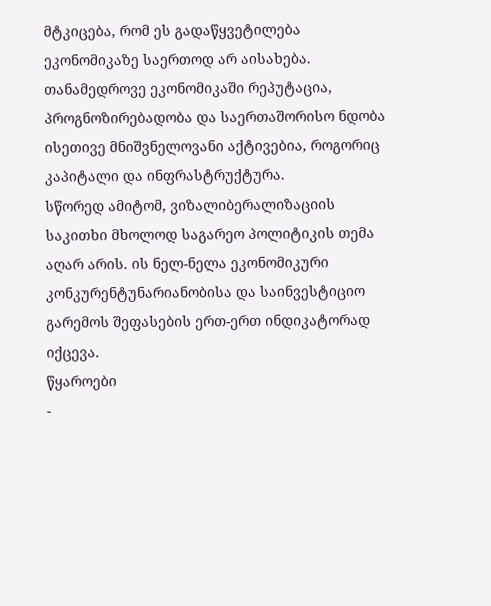მტკიცება, რომ ეს გადაწყვეტილება ეკონომიკაზე საერთოდ არ აისახება. თანამედროვე ეკონომიკაში რეპუტაცია, პროგნოზირებადობა და საერთაშორისო ნდობა ისეთივე მნიშვნელოვანი აქტივებია, როგორიც კაპიტალი და ინფრასტრუქტურა.
სწორედ ამიტომ, ვიზალიბერალიზაციის საკითხი მხოლოდ საგარეო პოლიტიკის თემა აღარ არის. ის ნელ-ნელა ეკონომიკური კონკურენტუნარიანობისა და საინვესტიციო გარემოს შეფასების ერთ-ერთ ინდიკატორად იქცევა.
წყაროები
-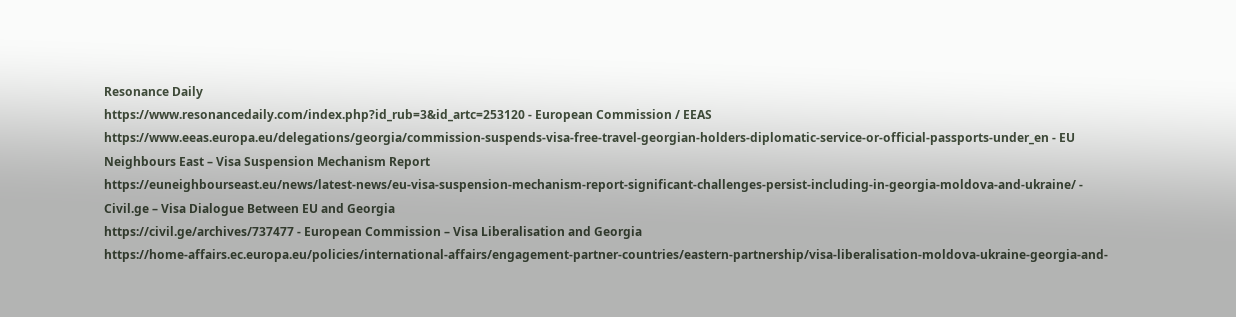Resonance Daily
https://www.resonancedaily.com/index.php?id_rub=3&id_artc=253120 - European Commission / EEAS
https://www.eeas.europa.eu/delegations/georgia/commission-suspends-visa-free-travel-georgian-holders-diplomatic-service-or-official-passports-under_en - EU Neighbours East – Visa Suspension Mechanism Report
https://euneighbourseast.eu/news/latest-news/eu-visa-suspension-mechanism-report-significant-challenges-persist-including-in-georgia-moldova-and-ukraine/ - Civil.ge – Visa Dialogue Between EU and Georgia
https://civil.ge/archives/737477 - European Commission – Visa Liberalisation and Georgia
https://home-affairs.ec.europa.eu/policies/international-affairs/engagement-partner-countries/eastern-partnership/visa-liberalisation-moldova-ukraine-georgia-and-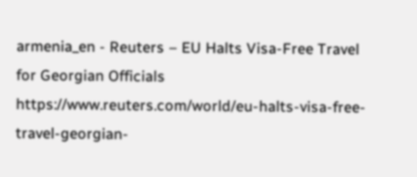armenia_en - Reuters – EU Halts Visa-Free Travel for Georgian Officials
https://www.reuters.com/world/eu-halts-visa-free-travel-georgian-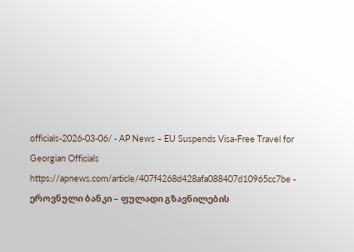officials-2026-03-06/ - AP News – EU Suspends Visa-Free Travel for Georgian Officials
https://apnews.com/article/407f4268d428afa088407d10965cc7be - ეროვნული ბანკი – ფულადი გზავნილების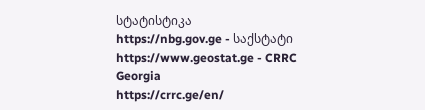სტატისტიკა
https://nbg.gov.ge - საქსტატი
https://www.geostat.ge - CRRC Georgia
https://crrc.ge/en/